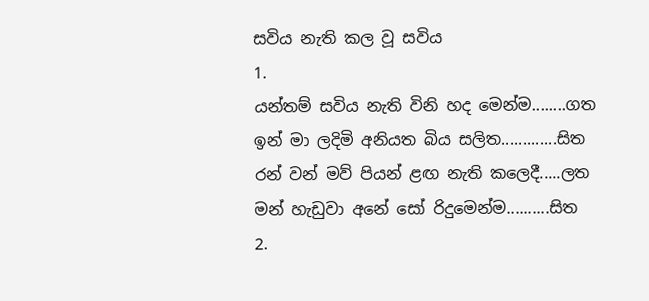සවිය නැති කල වූ සවිය
1.
යන්තම් සවිය නැති විනි හද මෙන්ම........ගත
ඉන් මා ලදිමි අනියත බිය සලිත.............සිත
රන් වන් මව් පියන් ළඟ නැති කලෙදී.....ලත
මන් හැඩුවා අනේ සෝ රිදුමෙන්ම..........සිත
2.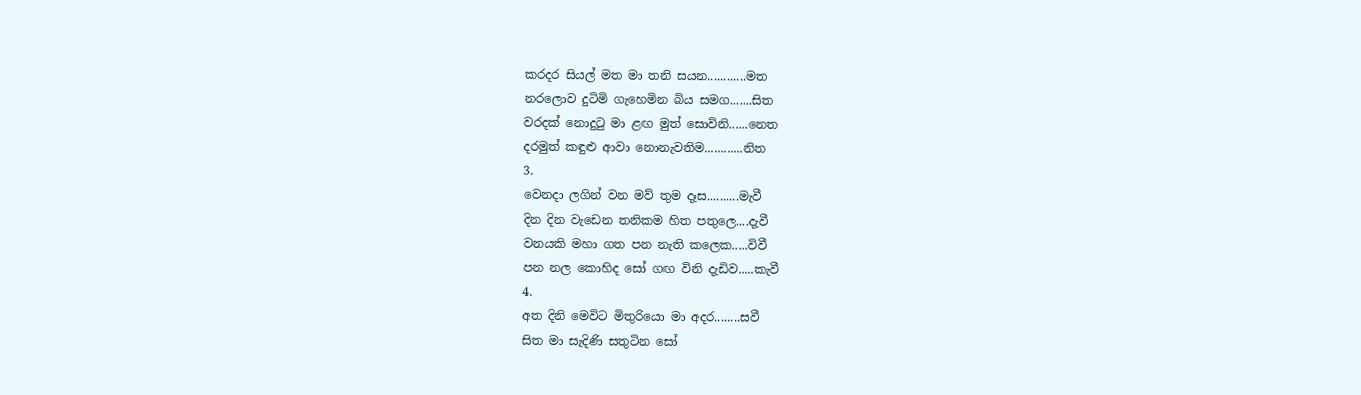කරදර සියල් මත මා තනි සයන............මත
නරලොව දුටිමි ගැහෙමින බිය සමග.......සිත
වරදක් නොදුටු මා ළඟ මුත් සොවිනි......නෙත
දරමුත් කඳුළු ආවා නොනැවතිම............නිත
3.
වෙනදා ලගින් වන මව් තුම දෑස..........මැවී
දින දින වැඩෙන තනිකම හිත පතුලෙ....දැවී
වනයකි මහා ගත පන නැති කලෙක.....විවී
පන නල කොහිද සෝ ගඟ විනි දැඩිව.....කැවී
4.
අත දිනි මෙවිට මිතුරියො මා අදර........සවී
සිත මා සැදිණි සතුටින සෝ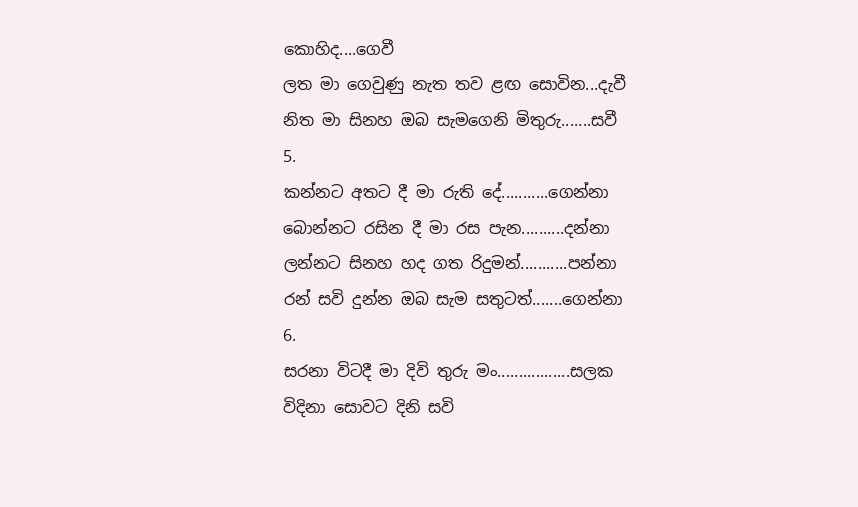කොහිද....ගෙවී
ලත මා ගෙවුණු නැත තව ළඟ සොවින...දැවී
නිත මා සිනහ ඔබ සැමගෙනි මිතුරු.......සවී
5.
කන්නට අතට දී මා රුති දේ...........ගෙන්නා
බොන්නට රසින දී මා රස පැන..........දන්නා
ලන්නට සිනහ හද ගත රිදුමන්...........පන්නා
රන් සවි දුන්න ඔබ සැම සතුටත්.......ගෙන්නා
6.
සරනා විටදී මා දිවි තුරු මං.................සලක
විදිනා සොවට දිනි සවි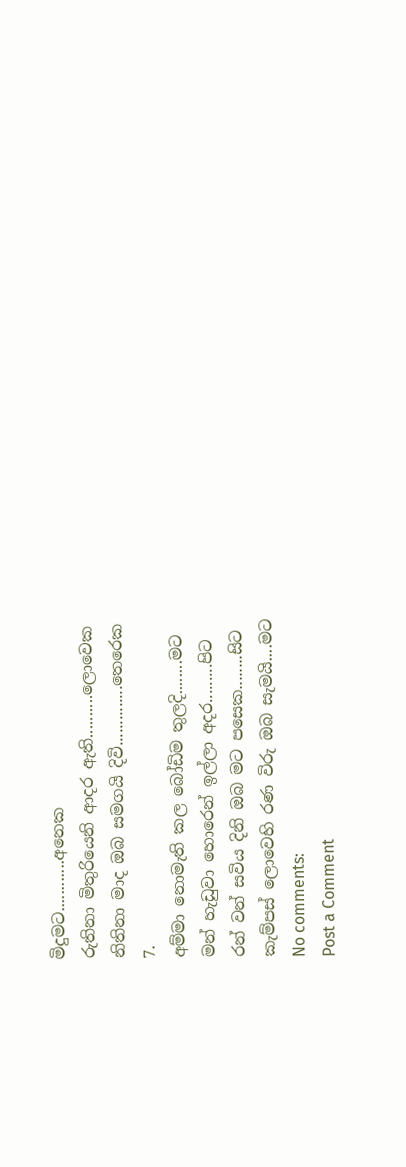මිදුමට............අනෙක
රුතිනා මිතුරියෙනි ආදර ඇති..........ලොවෙක
නිතිනා මාද ඔබ සමගයි දිවි..............තෙරෙක
7.
අම්මා නොමැති කල බෝඩිම තුලදි........මට
මන් හැඩුවා හොරෙන් ඉල්ලා අදර.........පිට
රන් වන් සවිය දිනි ඔබ මට පසෙක........සිට
කැම්පස් ලොවෙහි රණ විරු ඔබ සැමයි....මට
No comments:
Post a Comment